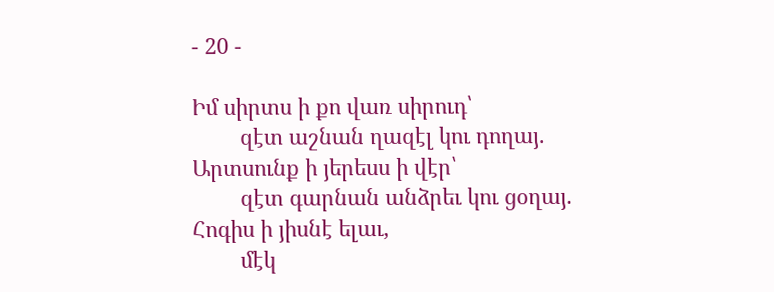- 20 -

Իմ սիրտս ի քո վառ սիրուդ՝
        զէտ աշնան ղազէլ կու դողայ.
Արտսունք ի յերեսս ի վէր՝
        զէտ գարնան անձրեւ կու ցօղայ.
Հոգիս ի յիսնէ ելաւ,
        մէկ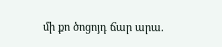մի քո ծոցոյդ ճար արա.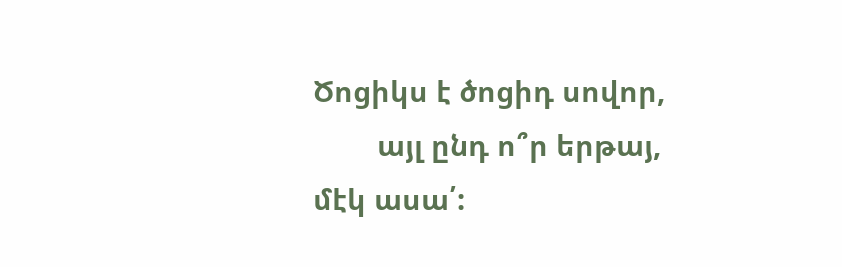Ծոցիկս է ծոցիդ սովոր,
        այլ ընդ ո՞ր երթայ, մէկ ասա՛: